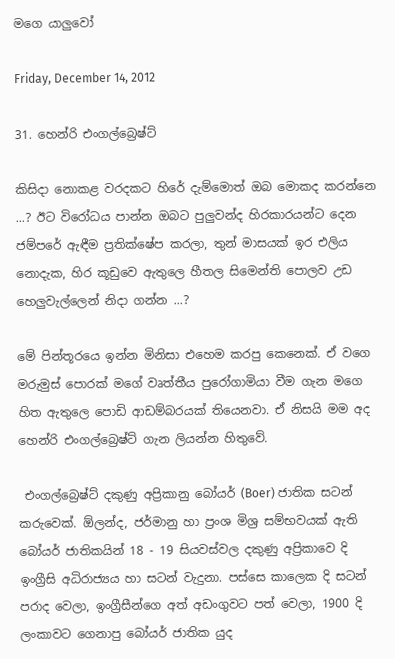මගෙ යාලුවෝ

Friday, December 14, 2012

31. හෙන්රි එංගල්බ්‍රෙෂ්ට්

කිසිදා නොකළ වරදකට හිරේ දැම්මොත් ඔබ මොකද කරන්නෙ ...? ඊට විරෝධය පාන්න ඔබට පුලුවන්ද හිරකාරයන්ට දෙන ජම්පරේ ඇඳීම ප්‍රතික්ෂේප කරලා, තුන් මාසයක් ඉර එලිය නොදැක, හිර කූඩුවෙ ඇතුලෙ හීතල සිමෙන්ති පොලව උඩ හෙලුවැල්ලෙන් නිදා ගන්න ...?

මේ පින්තූරයෙ ඉන්න මිනිසා එහෙම කරපු කෙනෙක්. ඒ වගෙ මරුමුස් පොරක් මගේ වෘත්තීය පුරෝගාමියා වීම ගැන මගෙ හිත ඇතුලෙ පොඩි ආඩම්බරයක් තියෙනවා. ඒ නිසයි මම අද හෙන්රි එංගල්බ්‍රෙෂ්ට් ගැන ලියන්න හිතුවේ.

 එංගල්බ්‍රෙෂ්ට් දකුණු අප්‍රිකානු බෝයර් (Boer) ජාතික සටන් කරුවෙක්. ඕලන්ද, ජර්මානු හා ප්‍රංශ මිශ්‍ර සම්භවයක් ඇති බෝයර් ජාතිකයින් 18 - 19 සියවස්වල දකුණු අප්‍රිකාවෙ දි  ඉංග්‍රීසි අධිරාජ්‍යය හා සටන් වැදුනා. පස්සෙ කාලෙක දි සටන් පරාද වෙලා, ඉංග්‍රීසීන්ගෙ අත් අඩංගුවට පත් වෙලා, 1900 දි ලංකාවට ගෙනාපු බෝයර් ජාතික යුද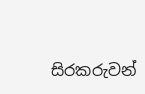සිරකරුවන්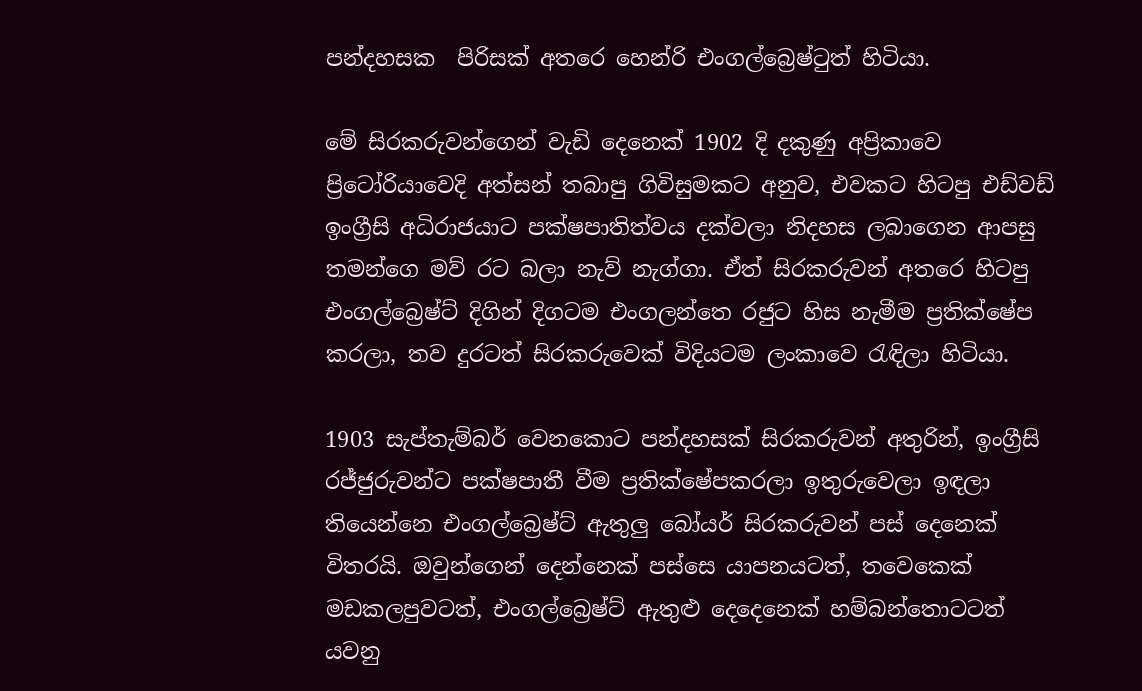පන්දහසක  පිරිසක් අතරෙ හෙන්රි එංගල්බ්‍රෙෂ්‍ටුත් හිටියා.

මේ සිරකරුවන්ගෙන් වැඩි දෙනෙක් 1902 දි දකුණු අප්‍රිකාවෙ ප්‍රිටෝරියාවෙදි අත්සන් තබාපු ගිවිසුමකට අනුව, එවකට හිටපු එඩ්වඩ් ඉංග්‍රීසි අධිරාජයාට පක්ෂපාතිත්වය දක්වලා නිදහස ලබාගෙන ආපසු තමන්ගෙ මව් රට බලා නැව් නැග්ගා. ඒත් සිරකරුවන් අතරෙ හිටපු එංගල්බ්‍රෙෂ්ට් දිගින් දිගටම එංගලන්තෙ රජුට හිස නැමීම ප්‍රතික්ෂේප කරලා, තව දුරටත් සිරකරුවෙක් විදියටම ලංකාවෙ ‍රැඳිලා හිටියා.

1903 සැප්තැම්බර් වෙනකොට පන්දහසක් සිරකරුවන් අතුරින්, ඉංග්‍රීසි රජ්ජුරුවන්ට පක්ෂපාතී වීම ප්‍රතික්ෂේපකරලා ඉතුරුවෙලා ඉඳලා තියෙන්නෙ එංගල්බ්‍රෙෂ්ට් ඇතුලු බෝයර් සිරකරුවන් පස් දෙනෙක් විතරයි. ඔවුන්ගෙන් දෙන්නෙක් පස්සෙ යාපනයටත්, තවෙකෙක් මඩකලපුවටත්, එංගල්බ්‍රෙෂ්ට් ඇතුළු දෙදෙනෙක් හම්බන්තොටටත් යවනු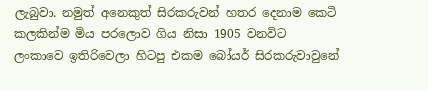ලැබුවා. නමුත් අනෙකුත් සිරකරුවන් හතර දෙනාම කෙටි කලකින්ම මිය පරලොව ගිය නිසා 1905 වනවිට ලංකාවෙ ඉතිරිවෙලා හිටපු එකම බෝයර් සිරකරුවාවුනේ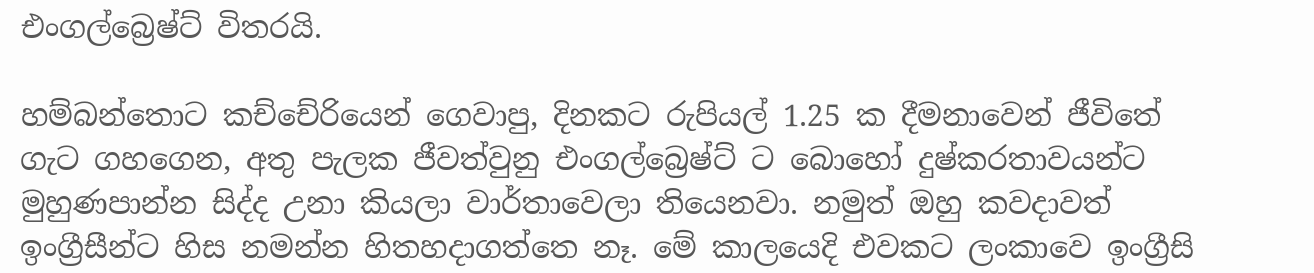එංගල්බ්‍රෙෂ්ට් විතරයි.

හම්බන්තොට කච්චේරියෙන් ගෙවාපු, දිනකට රුපියල් 1.25 ක දීමනාවෙන් ජීවිතේ ගැට ගහගෙන, අතු පැලක ජීවත්වුනු එංගල්බ්‍රෙෂ්ට් ට බොහෝ දුෂ්කරතාවයන්ට මුහුණපාන්න සිද්ද උනා කියලා වාර්තාවෙලා තියෙනවා. නමුත් ඔහු කවදාවත් ඉංග්‍රීසීන්ට හිස නමන්න හිතහදාගත්තෙ නෑ. මේ කාලයෙදි එවකට ලංකාවෙ ඉංග්‍රීසි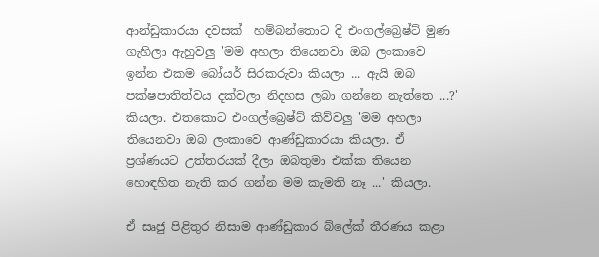ආන්ඩුකාරයා දවසක්  හම්බන්තොට දි එංගල්බ්‍රෙෂ්ට් මුණ ගැහිලා ඇහුවලු 'මම අහලා තියෙනවා ඔබ ලංකාවෙ ඉන්න එකම බෝයර් සිරකරුවා කියලා ... ඇයි ඔබ පක්ෂපාතිත්වය දක්වලා නිදහස ලබා ගන්නෙ නැත්තෙ ...?' කියලා. එතකොට එංගල්බ්‍රෙෂ්ට් කිව්වලු 'මම අහලා තියෙනවා ඔබ ලංකාවෙ ආණ්ඩුකාරයා කියලා. ඒ ප්‍රශ්ණයට උත්තරයක් දීලා ඔබතුමා එක්ක තියෙන හොඳහිත නැති කර ගන්න මම කැමති නෑ ...' කියලා.

ඒ සෘජු පිළිතුර නිසාම ආණ්ඩුකාර බ්ලේක් තීරණය කළා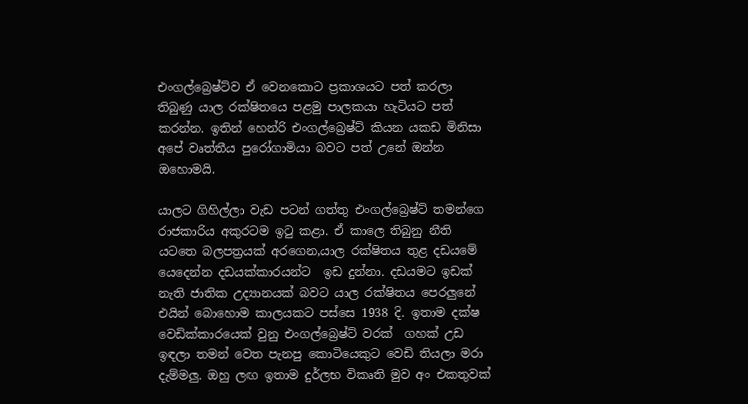එංගල්බ්‍රෙෂ්ට්ව ඒ වෙනකොට ප්‍රකාශයට පත් කරලා තිබුණු යාල රක්ෂිතයෙ පළමු පාලකයා හැටියට පත් කරන්න. ඉතින් හෙන්රි එංගල්බ්‍රෙෂ්ට් කියන යකඩ මිනිසා අපේ වෘත්තීය පුරෝගාමියා බවට පත් උනේ ඔන්න ඔහොමයි.

යාලට ගිහිල්ලා වැඩ පටන් ගත්තු එංගල්බ්‍රෙෂ්ට් තමන්ගෙ රාජකාරිය අකුරටම ඉ‍ටු කළා. ඒ කාලෙ තිබුනු නීති යටතෙ බලපත්‍රයක් අරගෙන,යාල රක්ෂිතය තුළ දඩයමේ යෙදෙන්න දඩයක්කාරයන්ට  ඉඩ දුන්නා. දඩයමට ඉඩක් නැති ජාතික උද්‍යානයක් බවට යාල රක්ෂිතය පෙරලුනේ එයින් බොහොම කාලයකට පස්සෙ 1938 දි. ඉතාම දක්ෂ වෙඩික්කාරයෙක් වුනු එංගල්බ්‍රෙෂ්ට් වරක්  ගහක් උඩ ඉඳලා තමන් වෙත පැනපු කොටියෙකුට වෙඩි තියලා මරා දැම්මලු. ඔහු ලඟ ඉතාම දුර්ලභ විකෘති මුව අං එකතුවක්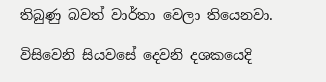තිබුණු බවත් වාර්තා වෙලා තියෙනවා.

විසිවෙනි සියවසේ දෙවනි දශකයෙදි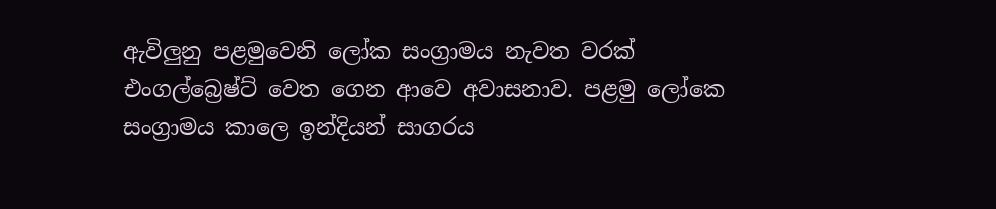ඇවිලුනු පළමුවෙනි ලෝක සංග්‍රාමය නැවත වරක් එංගල්බ්‍රෙෂ්ට් වෙත ගෙන ආවෙ අවාසනාව. පළමු ලෝකෙ සංග්‍රාමය කාලෙ ඉන්දියන් සාගරය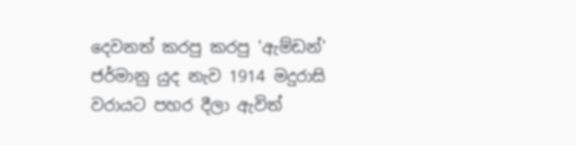දෙවනත් කරපු කරපු 'ඇම්ඩන්' ජර්මානු යුද නැව 1914 මදුරාසි වරායට පහර දීලා ඇවිත්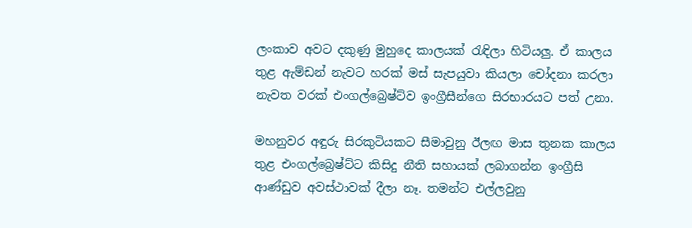ලංකාව අවට දකුණු මුහුදෙ කාලයක් ‍රැඳිලා හිටියලු. ඒ කාලය තුළ ඇම්ඩන් නැවට හරක් මස් සැපයුවා කියලා චෝදනා කරලා නැවත වරක් එංගල්බ්‍රෙෂ්ට්ව ඉංග්‍රීසීන්ගෙ සිරභාරයට පත් උනා.

මහනුවර අඳුරු සිරකුටියකට සීමාවුනු ඊලඟ මාස තුනක කාලය තුළ එංගල්බ්‍රෙෂ්ට්ට කිසිදු නීති සහායක් ලබාගන්න ඉංග්‍රීසි ආණ්ඩුව අවස්ථාවක් දීලා නෑ. තමන්ට එල්ලවුනු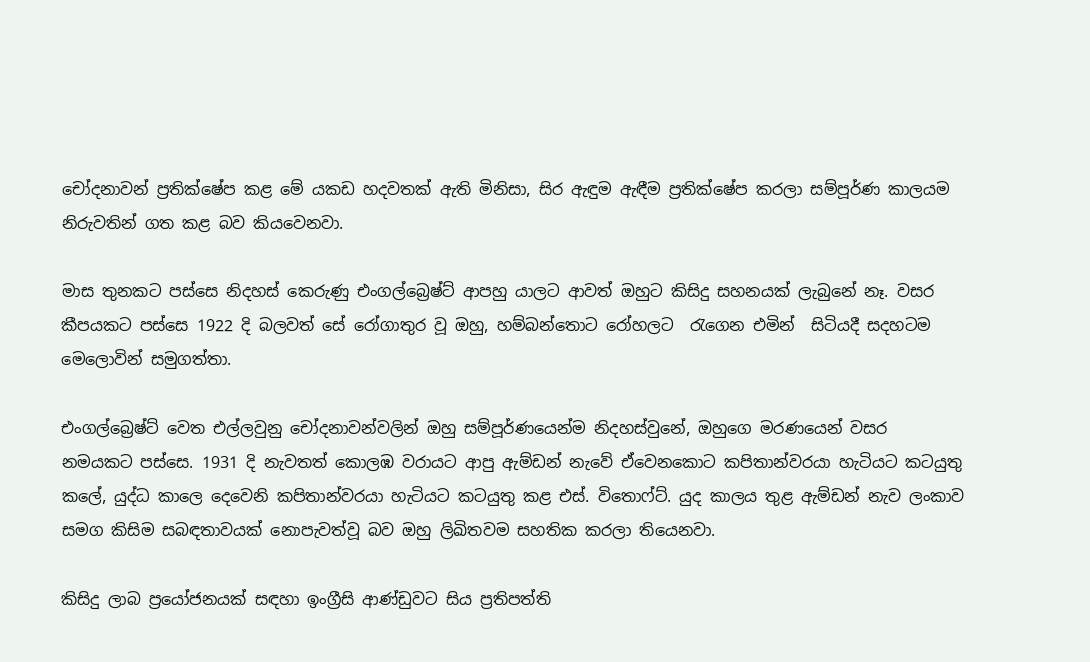චෝදනාවන් ප්‍රතික්ෂේප කළ මේ යකඩ හදවතක් ඇති මිනිසා, සිර ඇඳුම ඇඳීම ප්‍රතික්ෂේප කරලා සම්පූර්ණ කාලයම නිරුවතින් ගත කළ බව කියවෙනවා.

මාස තුනකට පස්සෙ නිදහස් කෙරුණු එංගල්බ්‍රෙෂ්ට් ආපහු යාලට ආවත් ඔහුට කිසිදු සහනයක් ලැබුනේ නෑ. වසර කීපයකට පස්සෙ 1922 දි බලවත් සේ රෝගාතුර වූ ඔහු, හම්බන්තොට රෝහලට  ‍රැගෙන එමින්  සිටියදී සදහටම මෙලොවින් සමුගත්තා.

එංගල්බ්‍රෙෂ්ට් වෙත එල්ලවුනු චෝදනාවන්වලින් ඔහු සම්පූර්ණයෙන්ම නිදහස්වුනේ, ඔහුගෙ මරණයෙන් වසර නමයකට පස්සෙ. 1931 දි නැවතත් කොලඹ වරායට ආපු ඇම්ඩන් නැවේ ඒවෙනකොට කපිතාන්වරයා හැටියට කටයුතු කලේ, යුද්ධ කාලෙ දෙවෙනි කපිතාන්වරයා හැටියට කටයුතු කළ එස්. විතොෆ්ට්. යුද කාලය තුළ ඇම්ඩන් නැව ලංකාව සමග කිසිම සබඳතාවයක් නොපැවත්වූ බව ඔහු ලිඛිතවම සහතික කරලා තියෙනවා.

කිසිදු ලාබ ප්‍රයෝජනයක් සඳහා ඉංග්‍රීසි ආණ්ඩුවට සිය ප්‍රතිපත්ති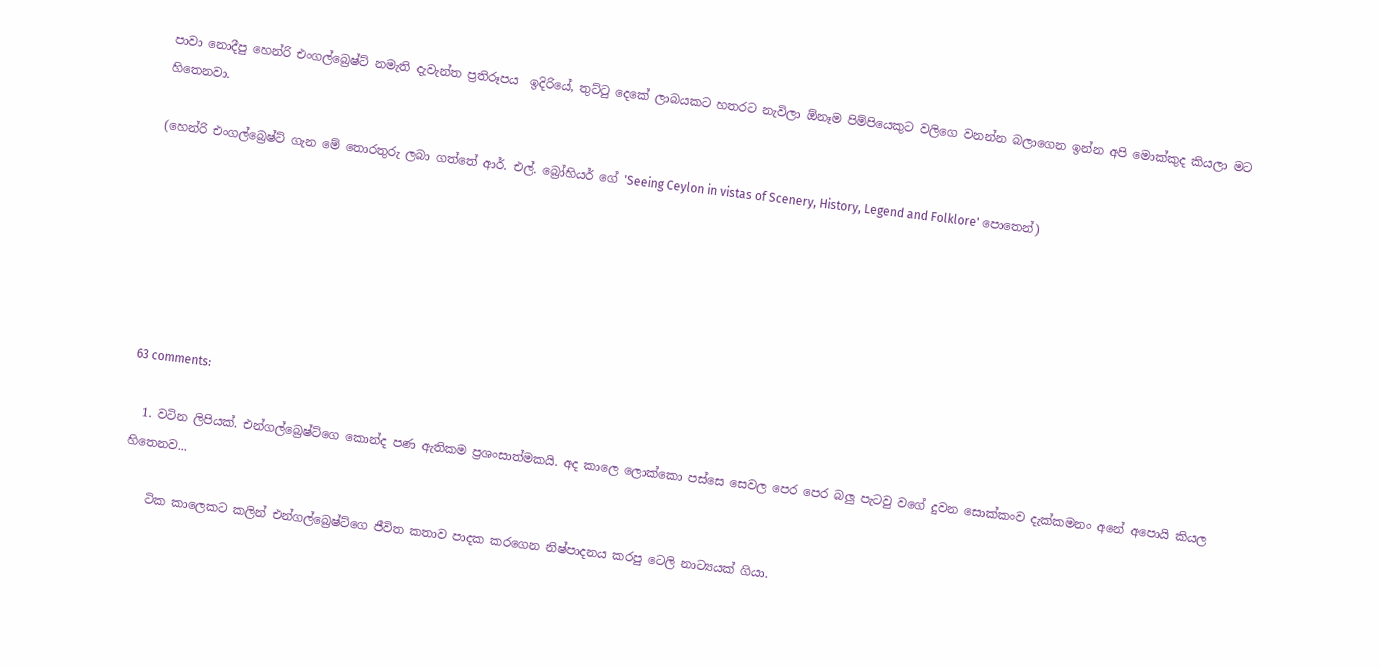පාවා නොදීපු හෙන්රි එංගල්බ්‍රෙෂ්ට් නමැති දැවැන්ත ප්‍රතිරූපය  ඉදිරියේ, තුට්‍ටු දෙකේ ලාබයකට හතරට නැවිලා ඕනෑම පිම්පියෙකුට වලිගෙ වනන්න බලාගෙන ඉන්න අපි මොක්කුද කියලා මට හිතෙනවා.

(හෙන්රි එංගල්බ්‍රෙෂ්ට් ගැන මේ තොරතුරු ලබා ගත්තේ ආර්. එල්. බ්‍රෝහියර් ගේ 'Seeing Ceylon in vistas of Scenery, History, Legend and Folklore' පොතෙන්)







63 comments:

  1. වටින ලිපියක්. එන්ගල්බ්‍රෙෂ්ට්ගෙ කොන්ද පණ ඇතිකම ප්‍රශංසාත්මකයි. අද කාලෙ ලොක්කො පස්සෙ සෙවල පෙර පෙර බලු පැටවු වගේ දුවන සොක්කංව දැක්කමනං අනේ අපොයි කියල හිතෙනව...

    ටික කාලෙකට කලින් එන්ගල්බ්‍රෙෂ්ට්ගෙ ජීවිත කතාව පාදක කරගෙන නිෂ්පාදනය කරපු ටෙලි නාට්‍යයක් ගියා.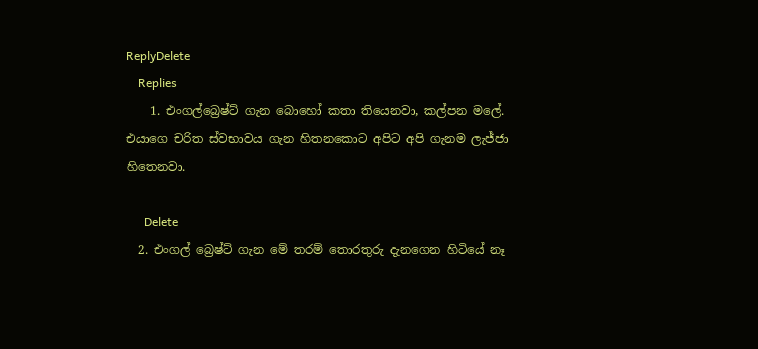ReplyDelete
    Replies
    1. එංගල්බ්‍රෙෂ්ට් ගැන බොහෝ කතා තියෙනවා, කල්පන මලේ. එයාගෙ චරිත ස්වභාවය ගැන හිතනකොට අපිට අපි ගැනම ලැජ්ජා හිතෙනවා.

      Delete
  2. එංගල් බ්‍රෙෂ්ට් ගැන මේ තරම් තොරතුරු දැනගෙන හිටියේ නෑ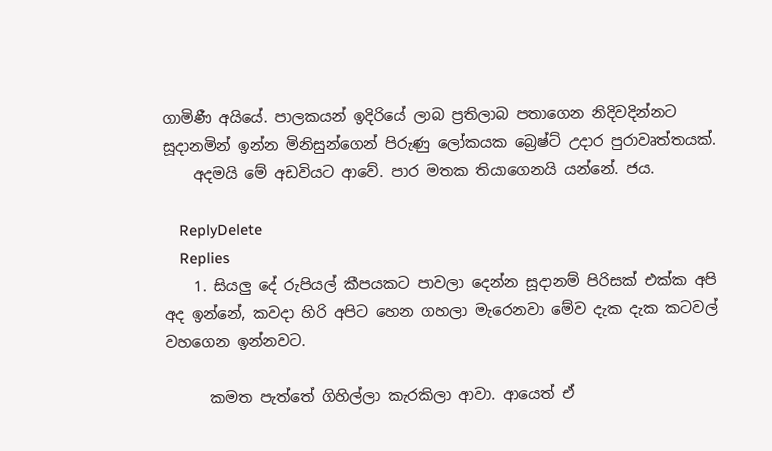ගාමිණී අයියේ. පාලකයන් ඉදිරියේ ලාබ ප්‍රතිලාබ පතාගෙන නිදිවදින්නට සූදානමින් ඉන්න මිනිසුන්ගෙන් පිරුණු ලෝකයක බ්‍රෙෂ්ට් උදාර පුරාවෘත්තයක්.
    අදමයි මේ අඩවියට ආවේ. පාර මතක තියාගෙනයි යන්නේ. ජය.

    ReplyDelete
    Replies
    1. සියලු දේ රුපියල් කීපයකට පාවලා දෙන්න සූදානම් පිරිසක් එක්ක අපි අද ඉන්නේ, කවදා හිරි අපිට හෙන ගහලා මැරෙනවා මේව දැක දැක කටවල් වහගෙන ඉන්නවට.

      කමත පැත්තේ ගිහිල්ලා කැරකිලා ආවා. ආයෙත් ඒ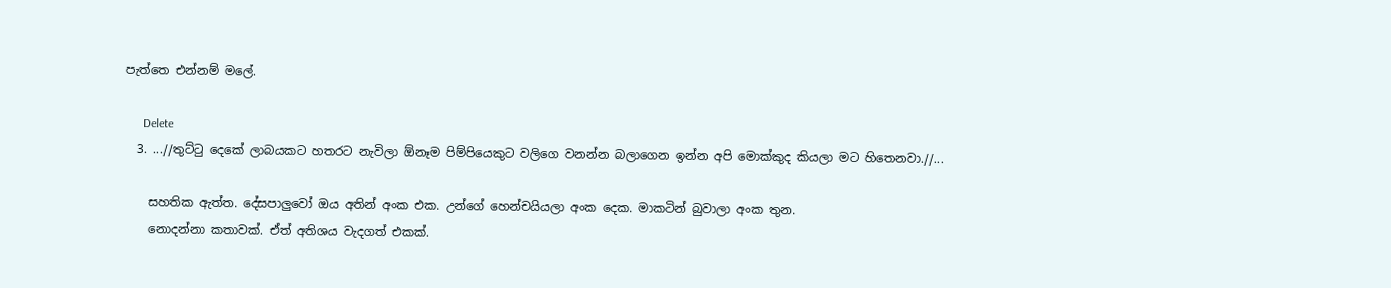පැත්තෙ එන්නම් මලේ.

      Delete
  3. ...//තුට්‍ටු දෙකේ ලාබයකට හතරට නැවිලා ඕනෑම පිම්පියෙකුට වලිගෙ වනන්න බලාගෙන ඉන්න අපි මොක්කුද කියලා මට හිතෙනවා.//...

    සහතික ඇත්ත. දේසපාලුවෝ ඔය අතින් අංක එක. උන්ගේ හෙන්චයියලා අංක දෙක. මාකටින් බුවාලා අංක තුන.
    නොදන්නා කතාවක්. ඒත් අතිශය වැදගත් එකක්.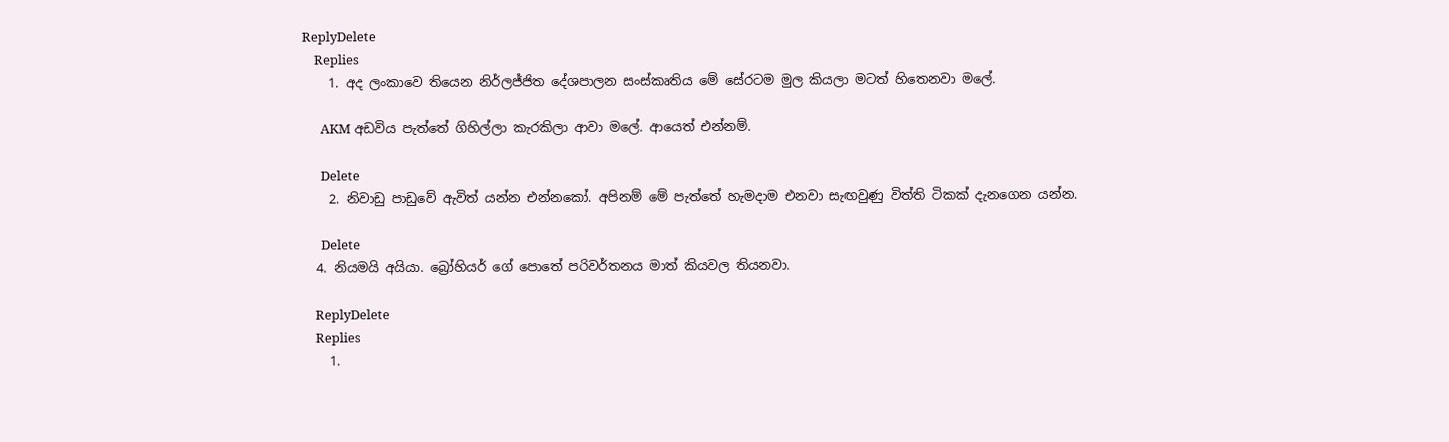ReplyDelete
    Replies
    1. අද ලංකාවෙ තියෙන නිර්ලජ්ජිත දේශපාලන සංස්කෘතිය මේ සේරටම මුල කියලා මටත් හිතෙනවා මලේ.

      AKM අඩවිය පැත්තේ ගිහිල්ලා කැරකිලා ආවා මලේ. ආයෙත් එන්නම්.

      Delete
    2. නිවාඩු පාඩුවේ ඇවිත් යන්න එන්නකෝ. අපිනම් මේ පැත්තේ හැමදාම එනවා සැඟවුණු විත්ති ටිකක් දැනගෙන යන්න.

      Delete
  4. නියමයි අයියා. බ්‍රෝහියර් ගේ පොතේ පරිවර්තනය මාත් කියවල තියනවා.

    ReplyDelete
    Replies
    1.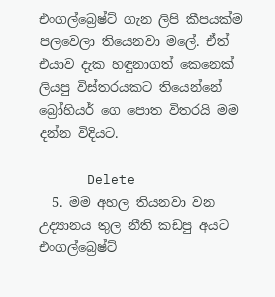එංගල්බ්‍රෙෂ්ට් ගැන ලිපි කීපයක්ම පලවෙලා තියෙනවා මලේ. ඒත් එයාව දැක හඳුනාගත් කෙනෙක් ලියපු විස්තරයකට තියෙන්නේ බ්‍රෝහියර් ගෙ පොත විතරයි මම දන්න විදියට.

      Delete
  5. මම අහල තියනවා වන උද්‍යානය තුල නීති කඩපු අයට එංගල්බ්‍රෙෂ්ට්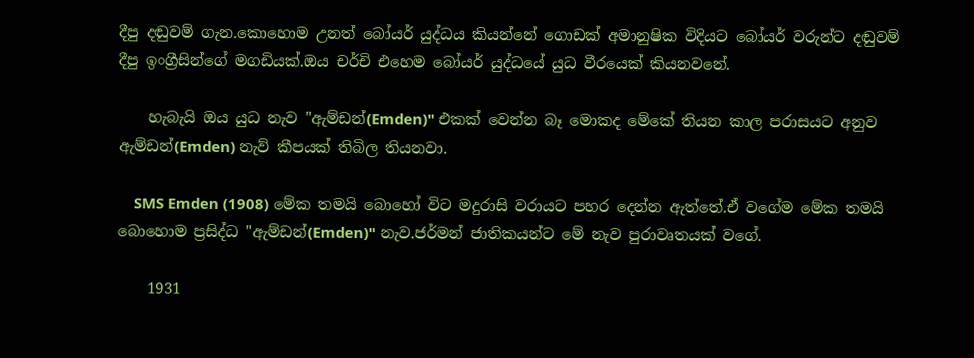දීපු දඬුවම් ගැන.කොහොම උනත් බෝයර් යුද්ධය කියන්නේ ගොඩක් අමානුෂික විදියට බෝයර් වරුන්ට දඬුවම් දීපු ඉංග්‍රීසින්ගේ මගඩියක්.ඔය චර්චි එහෙම බෝයර් යුද්ධයේ යුධ වීරයෙක් කියනවනේ.

    හැබැයි ඔය යුධ නැව "ඇම්ඩන්(Emden)" එකක් වෙන්න බෑ මොකද මේකේ තියන කාල පරාසයට අනුව ඇම්ඩන්(Emden) නැව් කීපයක් තිබිල තියනවා.

    SMS Emden (1908) මේක තමයි බොහෝ විට මදුරාසි වරායට පහර දෙන්න ඇත්තේ.ඒ වගේම මේක තමයි බොහොම ප්‍රසිද්ධ "ඇම්ඩන්(Emden)" නැව.ජර්මන් ජාතිකයන්ට මේ නැව පුරාවෘතයක් වගේ.

    1931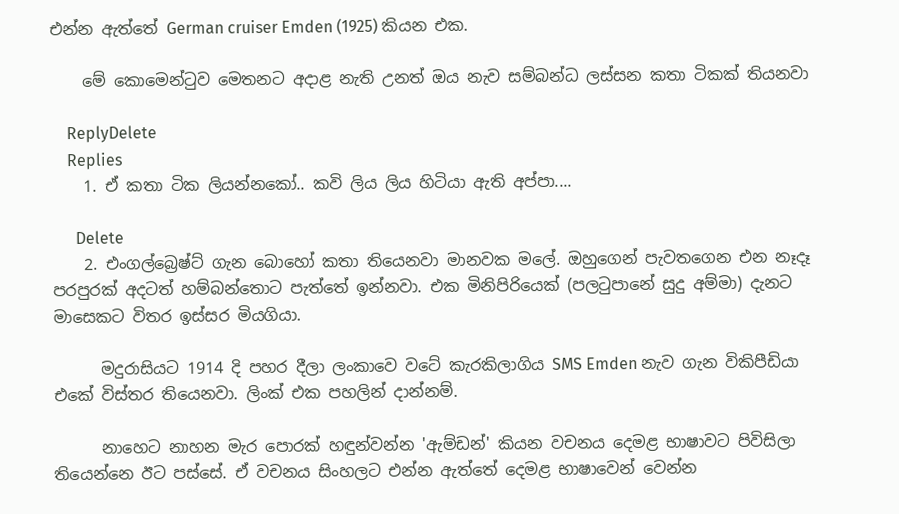එන්න ඇත්තේ German cruiser Emden (1925) කියන එක.

    මේ කොමෙන්ටුව මෙතනට අදාළ නැති උනත් ඔය නැව සම්බන්ධ ලස්සන කතා ටිකක් තියනවා

    ReplyDelete
    Replies
    1. ඒ කතා ටික ලියන්නකෝ.. කවි ලිය ලිය හිටියා ඇති අප්පා....

      Delete
    2. එංගල්බ්‍රෙෂ්ට් ගැන බොහෝ කතා තියෙනවා මානවක මලේ. ඔහුගෙන් පැවතගෙන එන නෑදෑ පරපුරක් අදටත් හම්බන්තොට පැත්තේ ඉන්නවා. එක මිනිපිරියෙක් (පල‍ටුපානේ සුදු අම්මා) දැනට මාසෙකට විතර ඉස්සර මියගියා.

      මදුරාසියට 1914 දි පහර දීලා ලංකාවෙ වටේ කැරකිලාගිය SMS Emden නැව ගැන විකිපීඩියා එකේ විස්තර තියෙනවා. ලිංක් එක පහලින් දාන්නම්.

      නාහෙට නාහන මැර පොරක් හඳුන්වන්න 'ඇම්ඩන්' කියන වචනය දෙමළ භාෂාවට පිවිසිලා තියෙන්නෙ ඊට පස්සේ. ඒ වචනය සිංහලට එන්න ඇත්තේ දෙමළ භාෂාවෙන් වෙන්න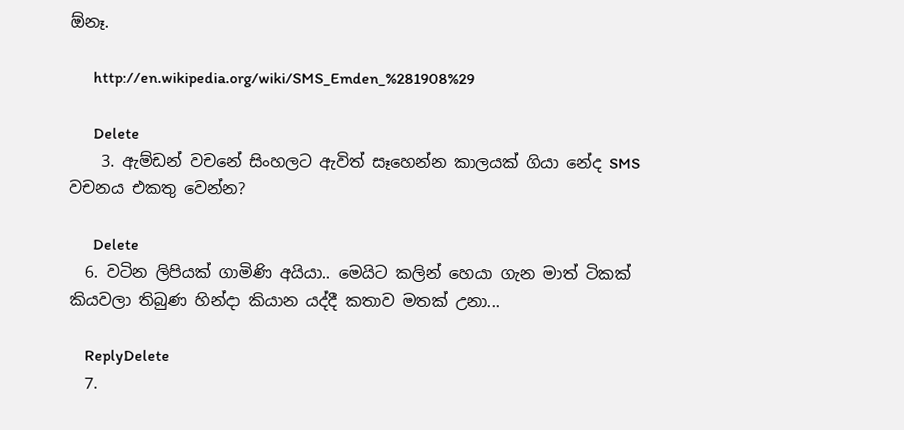ඕනෑ.

      http://en.wikipedia.org/wiki/SMS_Emden_%281908%29

      Delete
    3. ඇම්ඩන් වචනේ සිංහලට ඇවිත් සෑහෙන්න කාලයක් ගියා නේද SMS වචනය එකතු වෙන්න?

      Delete
  6. වටින ලිපියක් ගාමිණි අයියා.. මෙයිට කලින් හෙයා ගැන මාත් ටිකක් කියවලා තිබුණ හින්දා කියාන යද්දී කතාව මතක් උනා...

    ReplyDelete
  7.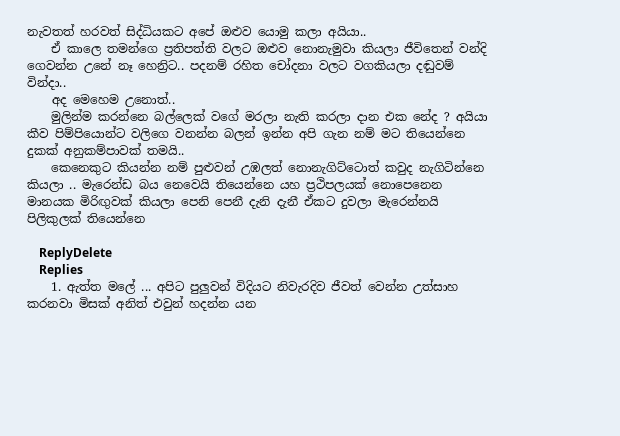නැවතත් හරවත් සිද්ධියකට අපේ ඔළුව යොමු කලා අයියා..
    ඒ කාලෙ තමන්ගෙ ප්‍රතිපත්ති වලට ඔළුව නොනැමුවා කියලා ජීවිතෙන් වන්දි ගෙවන්න උනේ නෑ හෙන්‍රිට.. පදනම් රහිත චෝදනා වලට වගකියලා දඬුවම් වින්දා..
    අද මෙහෙම උනොත්..
    මුලින්ම කරන්නෙ බල්ලෙක් වගේ මරලා නැති කරලා දාන එක නේද ? අයියා කීව පිම්පියොන්ට වලිගෙ වනන්න බලන් ඉන්න අපි ගැන නම් මට තියෙන්නෙ දුකක් අනුකම්පාවක් තමයි..
    කෙනෙකුට කියන්න නම් පුළුවන් උඹලත් නොනැගිට්ටොත් කවුද නැගිටින්නෙ කියලා .. මැරෙන්ඩ බය නෙවෙයි තියෙන්නෙ යහ ප්‍රථිපලයක් නොපෙනෙන මානයක මිරිඟුවක් කියලා පෙනි පෙනී දැනි දැනී ඒකට දුවලා මැරෙන්නයි පිලිකුලක් තියෙන්නෙ

    ReplyDelete
    Replies
    1. ඇත්ත මලේ ... අපිට පුලුවන් විදියට නිවැරදිව ජීවත් වෙන්න උත්සාහ කරනවා මිසක් අනිත් එවුන් හදන්න යන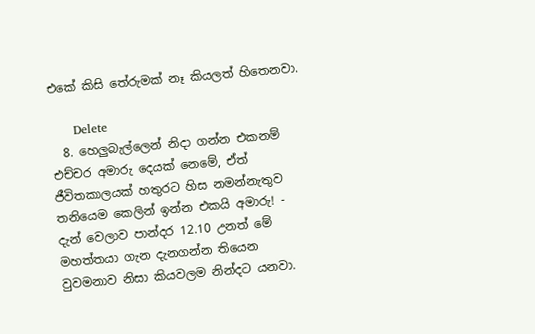එකේ කිසි තේරුමක් නෑ කියලත් හිතෙනවා.

      Delete
  8. හෙලුබැල්ලෙන් නිදා ගන්න එකනම් එච්චර අමාරු දෙයක් නෙමේ, ඒත් ජීවිතකාලයක් හතුරට හිස නමන්නැතුව තනියෙම කෙලින් ඉන්න එකයි අමාරු! - දැන් වෙලාව පාන්දර 12.10 උනත් මේ මහත්තයා ගැන දැනගන්න තියෙන වුවමනාව නිසා කියවලම නින්දට යනවා.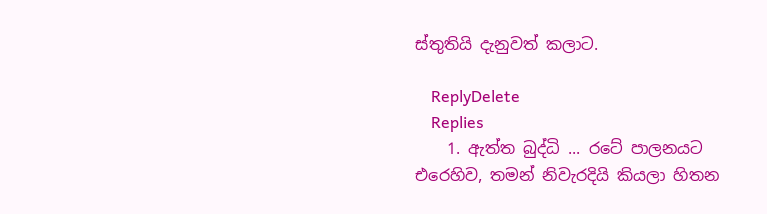ස්තුතියි දැනුවත් කලාට.

    ReplyDelete
    Replies
    1. ඇත්ත බුද්ධි ... රටේ පාලනයට එරෙහිව, තමන් නිවැරදියි කියලා හිතන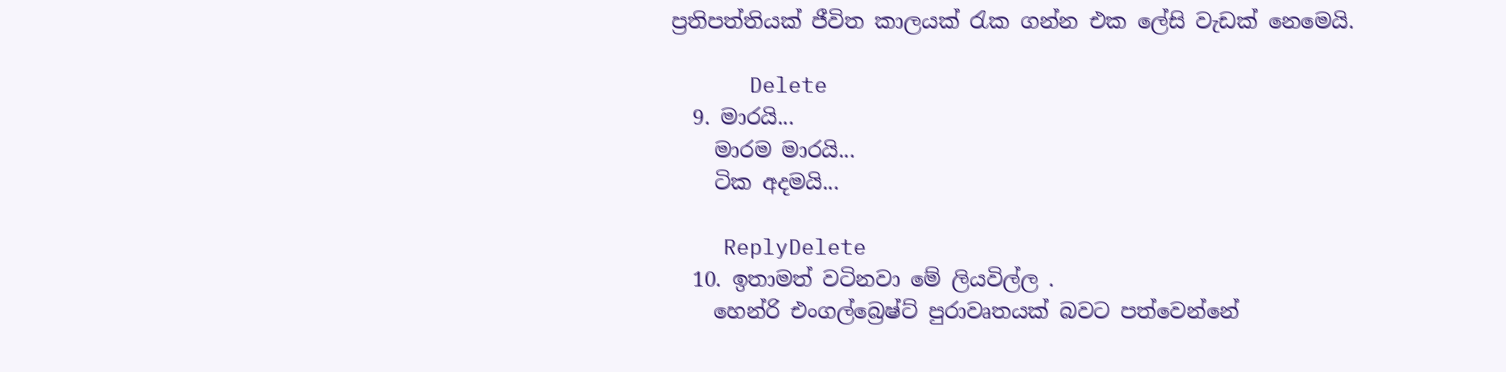ප්‍රතිපත්තියක් ජීවිත කාලයක් ‍රැක ගන්න එක ලේසි වැඩක් නෙමෙයි.

      Delete
  9. මාරයි...
    මාරම මාරයි...
    ටික අදමයි...

    ReplyDelete
  10. ඉතාමත් වටිනවා මේ ලියවිල්ල .
    හෙන්රි එංගල්බ්‍රෙෂ්ට් පුරාවෘතයක් බවට පත්වෙන්නේ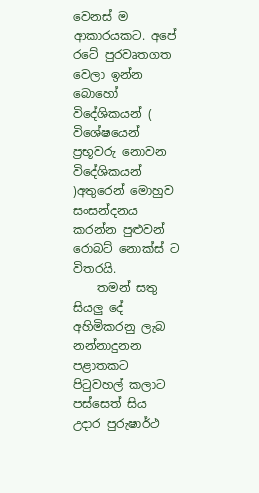වෙනස් ම ආකාරයකට. අපේ රටේ පුරවෘතගත වෙලා ඉන්න බොහෝ විදේශිකයන් ( විශේෂයෙන් ප්‍රභූවරු නොවන විදේශිකයන් )අතුරෙන් මොහුව සංසන්දනය කරන්න පුළුවන් රොබට් නොක්ස් ට විතරයි.
    තමන් සතු සියලු දේ අහිමිකරනු ලැබ නන්නාදුනන පළාතකට පිටුවහල් කලාට පස්සෙත් සිය උදාර පුරුෂාර්ථ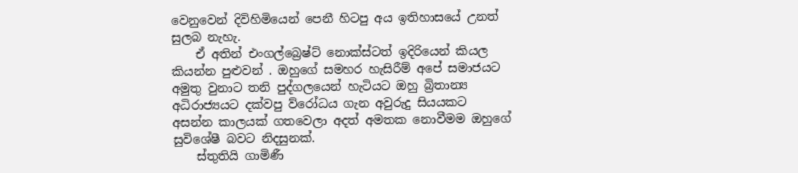වෙනුවෙන් දිවිහිමියෙන් පෙනී හිටපු අය ඉතිහාසයේ උනත් සුලබ නැහැ.
    ඒ අතින් එංගල්බ්‍රෙෂ්ට් නොක්ස්ටත් ඉදිරියෙන් කියල කියන්න පුළුවන් . ඔහුගේ සමහර හැසිරීම් අපේ සමාජයට අමුතු වුනාට තනි පුද්ගලයෙන් හැටියට ඔහු බ්‍රිතාන්‍ය අධිරාජ්‍යයට දක්වපු ව්රෝධය ගැන අවුරුදු සියයකට අසන්න කාලයක් ගතවෙලා අදත් අමතක නොවීමම ඔහුගේ සුවිශේෂී බවට නිදසුනක්.
    ස්තුතියි ගාමිණී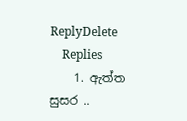ReplyDelete
    Replies
    1. ඇත්ත සුසර ..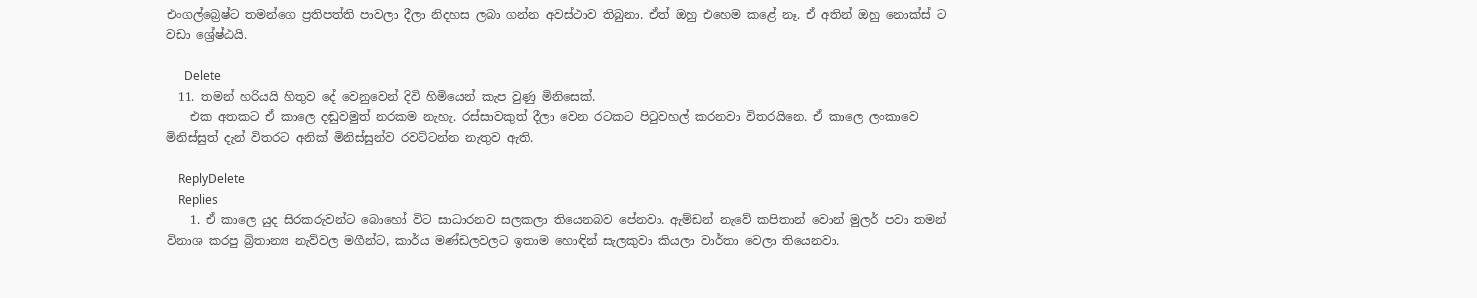එංගල්බ්‍රෙෂ්ට තමන්ගෙ ප්‍රතිපත්ති පාවලා දීලා නිදහස ලබා ගන්න අවස්ථාව තිබුනා. ඒත් ඔහු එහෙම කළේ නෑ. ඒ අතින් ඔහු නොක්ස් ට වඩා ශ්‍රේෂ්ඨයි.

      Delete
  11. තමන් හරියයි හිතුව දේ වෙනුවෙන් දිවි හිමියෙන් කැප වුණු මිනිසෙක්.
    එක අතකට ඒ කාලෙ දඬුවමුත් නරකම නැහැ. රස්සාවකුත් දීලා වෙන රටකට පිටුවහල් කරනවා විතරයිනෙ. ඒ කාලෙ ලංකාවෙ මිනිස්සුත් දැන් විතරට අනික් මිනිස්සුන්ව රවට්ටන්න නැතුව ඇති.

    ReplyDelete
    Replies
    1. ඒ කාලෙ යුද සිරකරුවන්ට බොහෝ විට සාධාරනව සලකලා තියෙනබව පේනවා. ඇම්ඩන් නැවේ කපිතාන් වොන් මුලර් පවා තමන් විනාශ කරපු බ්‍රිතාන්‍ය නැව්වල මගීන්ට, කාර්ය මණ්ඩලවලට ඉතාම හොඳින් සැලකුවා කියලා වාර්තා වෙලා තියෙනවා.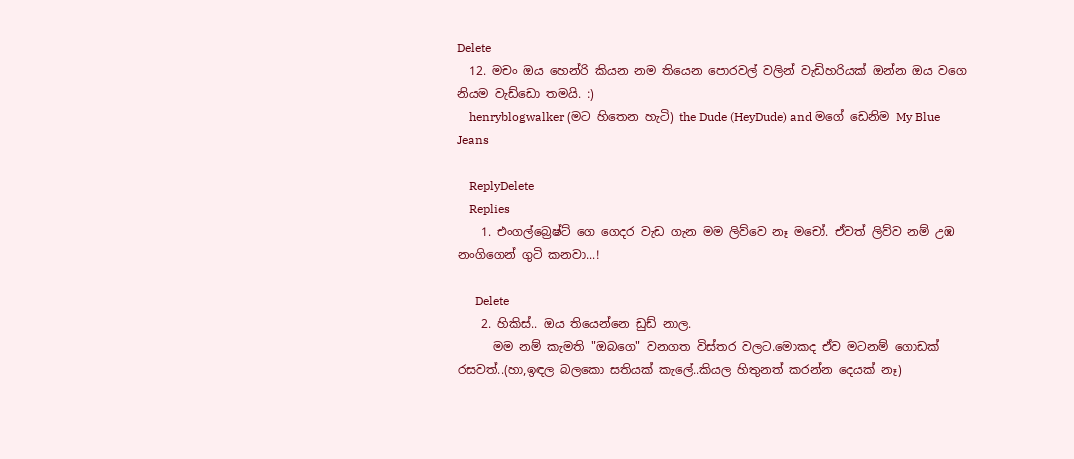Delete
  12. මචං ඔය හෙන්රි කියන නම තියෙන පොරවල් වලින් වැඩිහරියක් ඔන්න ඔය වගෙ නියම වැඩ්ඩො තමයි. :)
    henryblogwalker (මට හිතෙන හැටි) the Dude (HeyDude) and මගේ ඩෙනිම My Blue Jeans

    ReplyDelete
    Replies
    1. එංගල්බ්‍රෙෂ්ට් ගෙ ගෙදර වැඩ ගැන මම ලිව්වෙ නෑ මචෝ. ඒවත් ලිව්ව නම් උඹ නංගිගෙන් ගුටි කනවා...!

      Delete
    2. හිකිස්‌.. ඔය තියෙන්නෙ ඩුඩ් නාල.
      මම නම් කැමති "ඔබගෙ" වනගත විස්තර වලට.මොකද ඒව මටනම් ගොඩක් රසවත්..(හා,ඉඳල බලකො සතියක් කැලේ..කියල හිතුනත් කරන්න දෙයක් නෑ)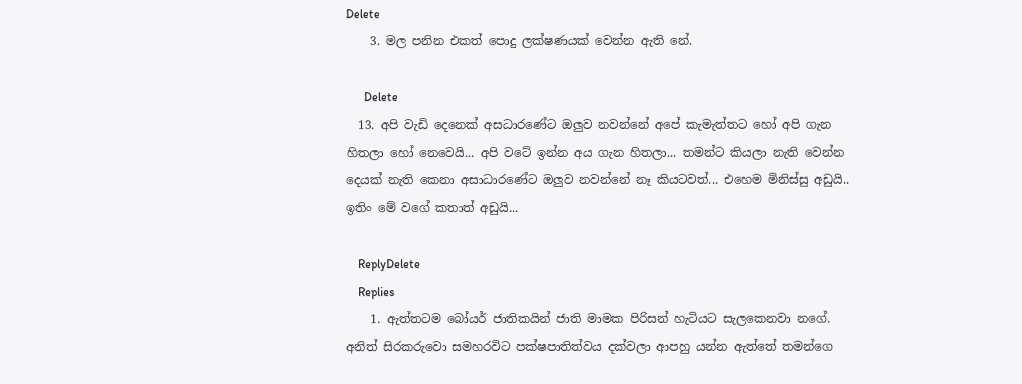Delete
    3. මල පනින එකත් පොදු ලක්ෂණයක් වෙන්න ඇති නේ.

      Delete
  13. අපි වැඩි දෙනෙක් අසධාරණේට ඔලුව නවන්නේ අපේ කැමැත්තට හෝ අපි ගැන හිතලා හෝ නෙවෙයි... අපි වටේ ඉන්න අය ගැන හිතලා... තමන්ට කියලා නැති වෙන්න දෙයක් නැති කෙනා අසාධාරණේට ඔලුව නවන්නේ නෑ කියටවත්... එහෙම මිනිස්සු අඩුයි.. ඉතිං මේ වගේ කතාත් අඩුයි...

    ReplyDelete
    Replies
    1. ඇත්තටම බෝයර් ජාතිකයින් ජාති මාමක පිරිසන් හැටියට සැලකෙනවා නගේ. අනිත් සිරකරුවො සමහරවිට පක්ෂපාතිත්වය දක්වලා ආපහු යන්න ඇත්තේ තමන්ගෙ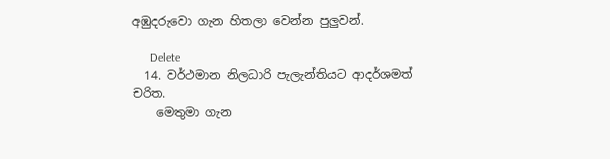අඹුදරුවො ගැන හිතලා වෙන්න පුලුවන්.

      Delete
  14. වර්ථමාන නිලධාරි පැලැන්තියට ආදර්ශමත් චරිත.
    මෙතුමා ගැන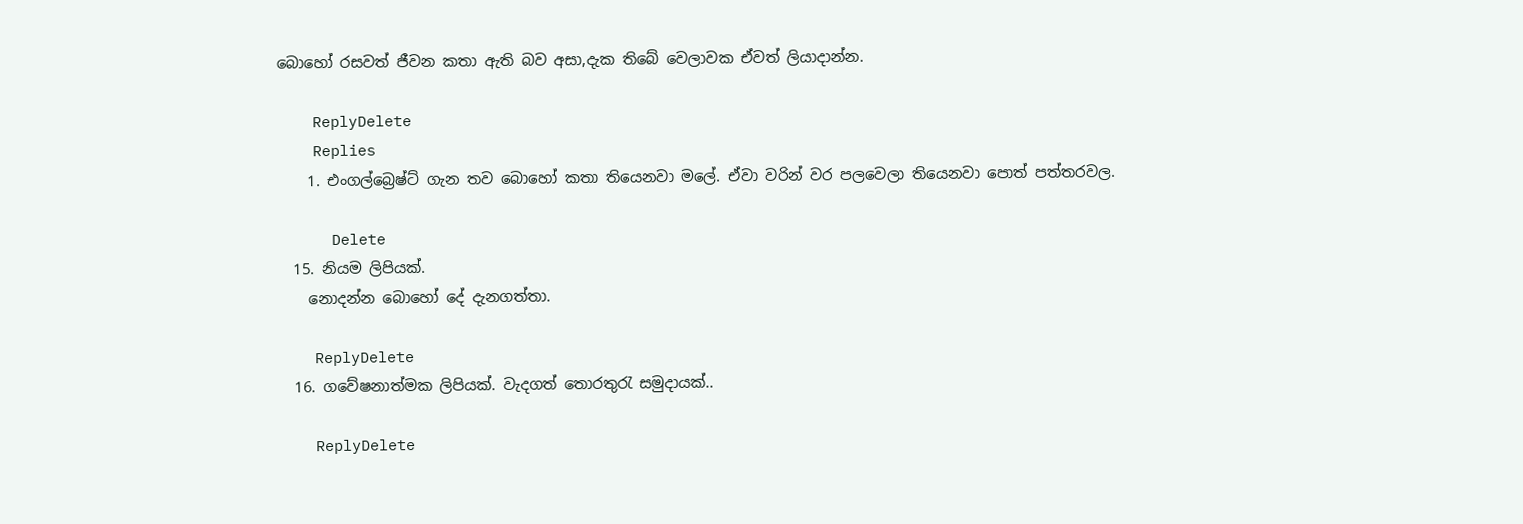බොහෝ රසවත් ජීවන කතා ඇති බව අසා,දැක තිබේ වෙලාවක ඒවත් ලියාදාන්න.

    ReplyDelete
    Replies
    1. එංගල්බ්‍රෙෂ්ට් ගැන තව බොහෝ කතා තියෙනවා මලේ. ඒවා වරින් වර පලවෙලා තියෙනවා පොත් පත්තරවල.

      Delete
  15. නියම ලිපියක්.
    නොදන්න බොහෝ දේ දැනගත්තා.

    ReplyDelete
  16. ගවේෂනාත්මක ලිපියක්. වැදගත් තොරතුරැ සමුදායක්..

    ReplyDelete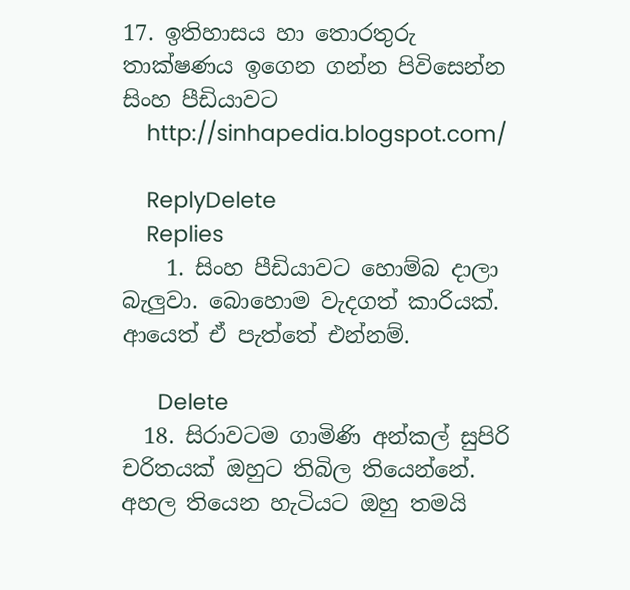17. ඉතිහාසය හා තොරතුරු තාක්ෂණය ඉගෙන ගන්න පිවිසෙන්න සිංහ පීඩියාවට
    http://sinhapedia.blogspot.com/

    ReplyDelete
    Replies
    1. සිංහ පීඩියාවට හොම්බ දාලා බැලුවා. බොහොම වැදගත් කාරියක්. ආයෙත් ඒ පැත්තේ එන්නම්.

      Delete
  18. සිරාවටම ගාමිණි අන්කල් සුපිරි චරිතයක් ඔහුට තිබිල තියෙන්නේ. අහල තියෙන හැටියට ඔහු තමයි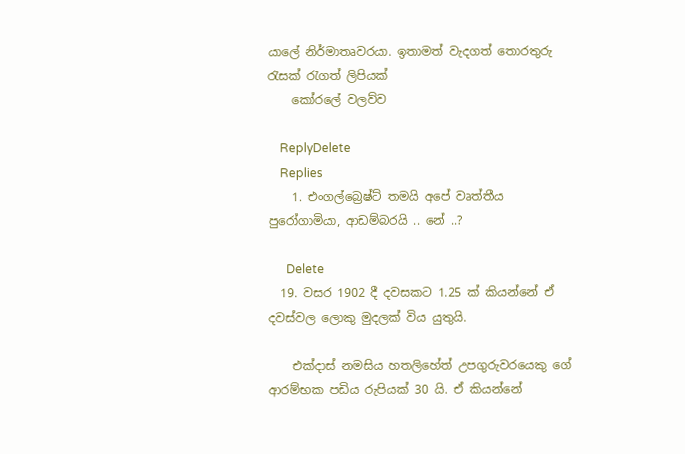යාලේ නිර්මාතෘවරයා. ඉතාමත් වැදගත් තොරතුරු රැසක් රැගත් ලිපියක්
    කෝරලේ වලව්ව

    ReplyDelete
    Replies
    1. එංගල්බ්‍රෙෂ්ට් තමයි අපේ වෘත්තීය පුරෝගාමියා, ආඩම්බරයි .. නේ ..?

      Delete
  19. වසර 1902 දී දවසකට 1.25 ක් කියන්නේ ඒ දවස්වල ලොකු මුදලක් විය යුතුයි.

    එක්දාස් නමසිය හතලිහේත් උපගුරුවරයෙකු ගේ ආරම්භක පඩිය රුපියක් 30 යි. ඒ කියන්නේ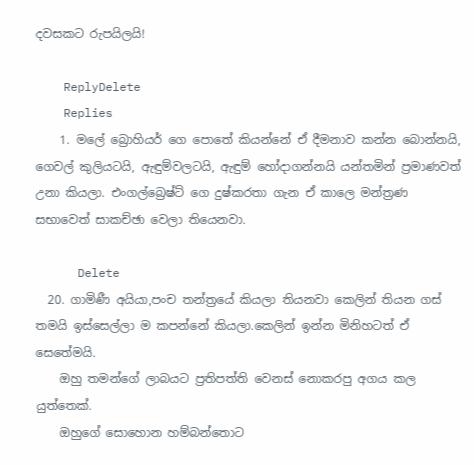දවසකට රුපයිලයි!

    ReplyDelete
    Replies
    1. මලේ බ්‍රොහියර් ගෙ පොතේ කියන්නේ ඒ දීමනාව කන්න බොන්නයි, ගෙවල් කුලියටයි, ඇඳුම්වලටයි, ඇඳුම් හෝදාගන්නයි යන්තමින් ප්‍රමාණවත් උනා කියලා. එංගල්බ්‍රෙෂ්ට් ගෙ දුෂ්කරතා ගැන ඒ කාලෙ මන්ත්‍රණ සභාවෙත් සාකච්ඡා වෙලා තියෙනවා.

      Delete
  20. ගාමිණී අයියා,පංච තන්ත්‍රයේ කියලා තියනවා කෙලින් තියන ගස් තමයි ඉස්සෙල්ලා ම කපන්නේ කියලා.කෙලින් ඉන්න මිනිහටත් ඒ සෙතේමයි.
    ඔහු තමන්ගේ ලාබයට ප්‍රතිපත්ති වෙනස් නොකරපු අගය කල යුත්තෙක්.
    ඔහුගේ සොහොන හම්බන්තොට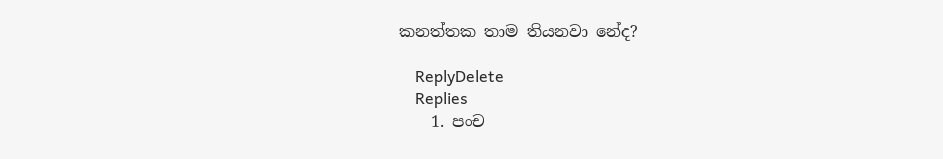කනත්තක තාම තියනවා නේද?

    ReplyDelete
    Replies
    1. පංච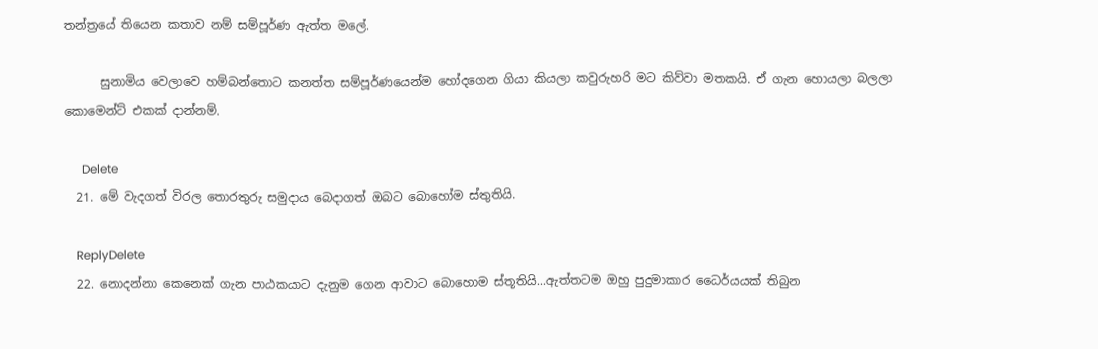තන්ත්‍රයේ තියෙන කතාව නම් සම්පූර්ණ ඇත්ත මලේ.

      සුනාමිය වෙලාවෙ හම්බන්තොට කනත්ත සම්පූර්ණයෙන්ම හෝදගෙන ගියා කියලා කවුරුහරි මට කිව්වා මතකයි. ඒ ගැන හොයලා බලලා කොමෙන්ට් එකක් දාන්නම්.

      Delete
  21. මේ වැදගත් විරල තොරතුරු සමුදාය බෙදාගත් ඔබට බොහෝම ස්තුතියි.

    ReplyDelete
  22. නොදන්නා කෙනෙක් ගැන පාඨකයාට දැනුම ගෙන ආවාට බොහොම ස්තූතියි...ඇත්තටම ඔහු පුදුමාකාර ධෛර්යයක් තිබුන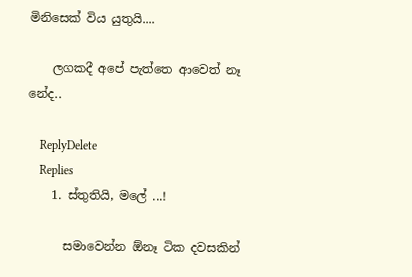මිනිසෙක් විය යුතුයි....

    ලගකදී අපේ පැත්තෙ ආවෙත් නෑ නේද..

    ReplyDelete
    Replies
    1. ස්තුතියි, මලේ ...!

      සමාවෙන්න ඕනෑ ටික දවසකින්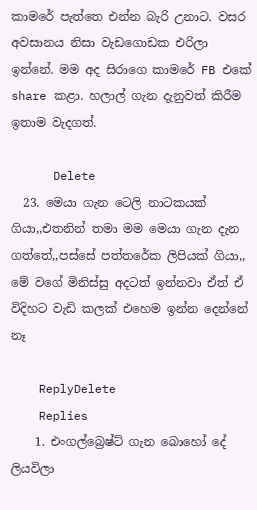කාමරේ පැත්තෙ එන්න බැරි උනාට. වසර අවසානය නිසා වැඩගොඩක එරිලා ඉන්නේ. මම අද සිරාගෙ කාමරේ FB එකේ share කළා. හලාල් ගැන දැනුවත් කිරීම ඉතාම වැදගත්.

      Delete
  23. මෙයා ගැන ටෙලි නාටකයක් ගියා,,එතනින් තමා මම මෙයා ගැන දැන ගත්තේ,,පස්සේ පත්තරේක ලිපියක් ගියා,, මේ වගේ මිනිස්සු අදටත් ඉන්නවා ඒත් ඒ විදිහට වැඩි කලක් එහෙම ඉන්න දෙන්නේ නෑ

    ReplyDelete
    Replies
    1. එංගල්බ්‍රෙෂ්ට් ගැන බොහෝ දේ ලියවිලා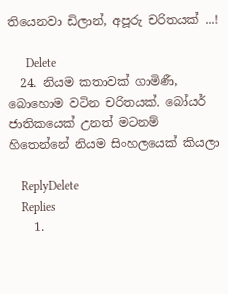තියෙනවා ඩිලාන්, අපූරු චරිතයක් ...!

      Delete
  24. නියම කතාවක් ගාමිණී, බොහොම වටින චරිතයක්. බෝයර් ජාතිකයෙක් උනත් මටනම් හිතෙන්නේ නියම සිංහලයෙක් කියලා

    ReplyDelete
    Replies
    1.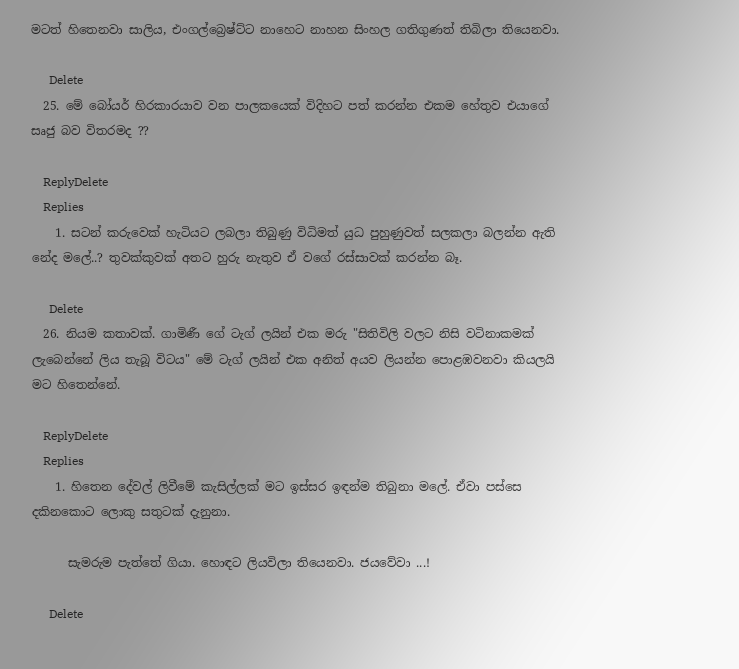මටත් හිතෙනවා සාලිය, එංගල්බ්‍රෙෂ්ට්ට නාහෙට නාහන සිංහල ගතිගුණත් තිබිලා තියෙනවා.

      Delete
  25. මේ බෝයර් හිරකාරයාව වන පාලකයෙක් විදිහට පත් කරන්න එකම හේතුව එයාගේ සෘජු බව විතරමද ??

    ReplyDelete
    Replies
    1. සටන් කරුවෙක් හැටියට ලබලා තිබුණු විධිමත් යුධ පුහුණුවත් සලකලා බලන්න ඇති නේද මලේ..? තුවක්කුවක් අතට හුරු නැතුව ඒ වගේ රස්සාවක් කරන්න බෑ.

      Delete
  26. නියම කතාවක්. ගාමිණී ගේ ටැග් ලයින් එක මරු "සිතිවිලි වලට නිසි වටිනාකමක් ලැබෙන්නේ ලිය තැබූ විටය" මේ ටැග් ලයින් එක අනිත් අයව ලියන්න පොළඹවනවා කියලයි මට හිතෙන්නේ.

    ReplyDelete
    Replies
    1. හිතෙන දේවල් ලිවීමේ කැසිල්ලක් මට ඉස්සර ඉඳන්ම තිබුනා මලේ. ඒවා පස්සෙ දකිනකොට ලොකු සතුටක් දැනුනා.

      සැමරුම පැත්තේ ගියා. හොඳට ලියවිලා තියෙනවා. ජයවේවා ...!

      Delete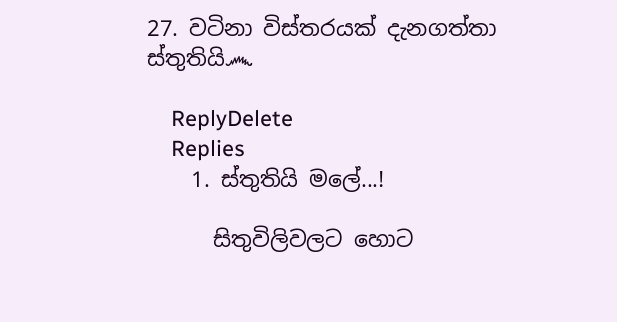27. වටිනා විස්තරයක් දැනගත්තා ස්තුතියි෴

    ReplyDelete
    Replies
    1. ස්තුතියි මලේ...!

      සිතුවිලිවලට හොට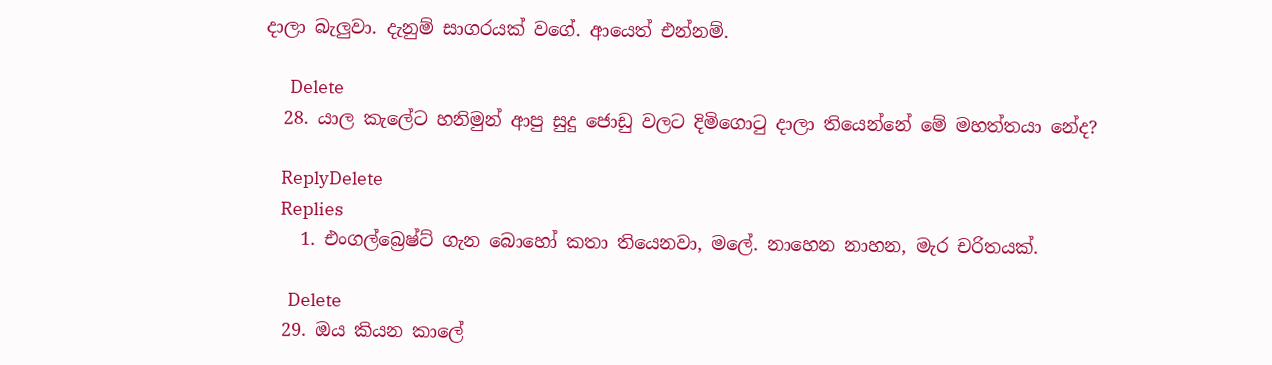දාලා බැලුවා. දැනුම් සාගරයක් වගේ. ආයෙත් එන්නම්.

      Delete
  28. යාල කැලේට හනිමුන් ආපු සුදු ‍ජොඩු වලට දිමිගොටු දාලා තියෙන්නේ මේ මහත්තයා නේද?

    ReplyDelete
    Replies
    1. එංගල්බ්‍රෙෂ්ට් ගැන බොහෝ කතා තියෙනවා, මලේ. නාහෙන නාහන, මැර චරිතයක්.

      Delete
  29. ඔය කියන කාලේ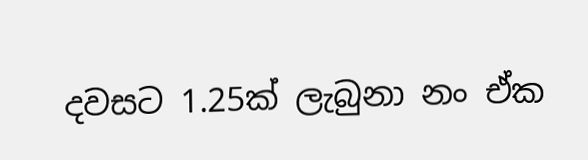දවසට 1.25ක් ලැබුනා නං ඒක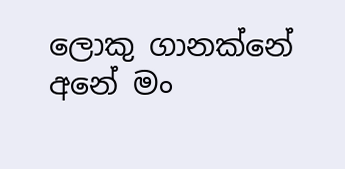ලොකු ගානක්නේ අනේ මං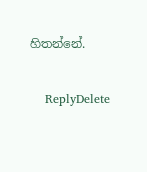හිතන්නේ.

    ReplyDelete